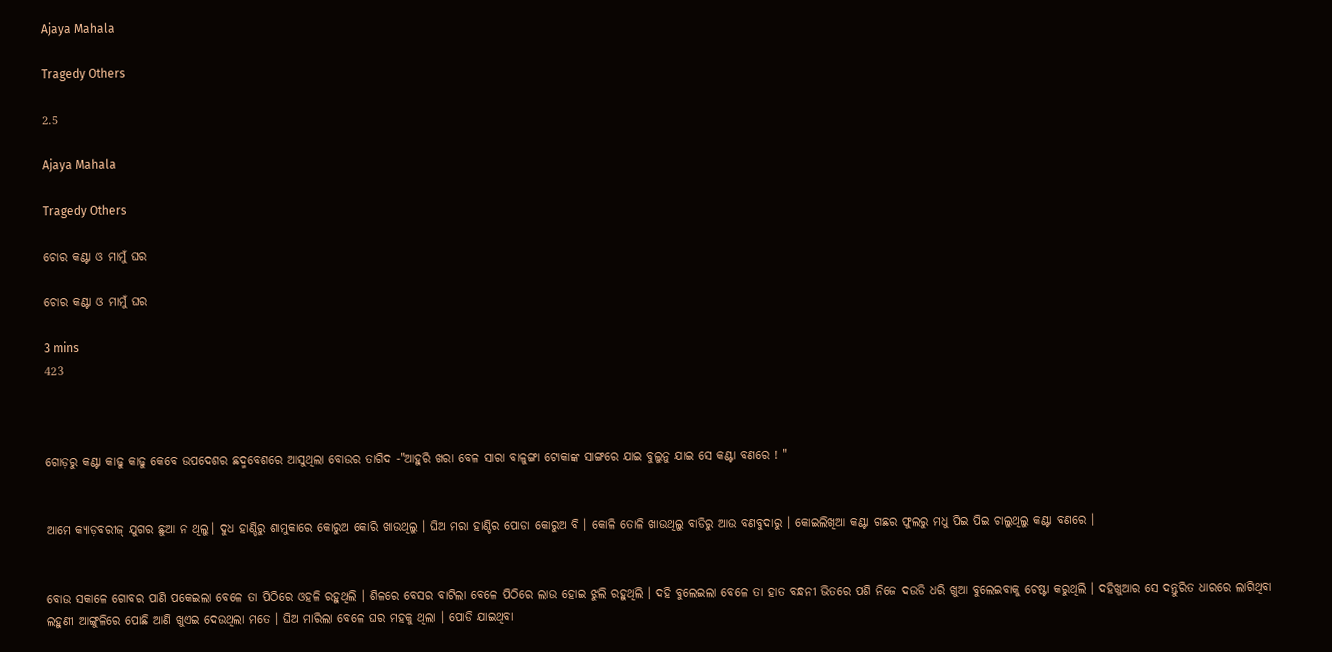Ajaya Mahala

Tragedy Others

2.5

Ajaya Mahala

Tragedy Others

ଚୋର କଣ୍ଟା ଓ ମାମୁଁ ଘର

ଚୋର କଣ୍ଟା ଓ ମାମୁଁ ଘର

3 mins
423



ଗୋଡ଼ରୁ କଣ୍ଟା କାଢୁ କାଢୁ କେବେ ଉପଦେଶର ଛଦ୍ମବେଶରେ ଆସୁଥିଲା ବୋଉର ତାଗିଦ -"ଆହୁରି ଖରା ବେଳ ସାରା ବାଳୁଙ୍ଗା ଟୋକାଙ୍କ ସାଙ୍ଗରେ ଯାଇ ବୁଲୁନୁ ଯାଇ ସେ କଣ୍ଟା ବଣରେ ! "


ଆମେ କ୍ୟାଡ଼ବରୀଜ୍ ଯୁଗର ଛୁଆ ନ ଥିଲୁ। ଦୁଧ ହାଣ୍ଡିରୁ ଶାମୁକାରେ କୋରୁଅ କୋରି ଖାଉଥିଲୁ । ଘିଅ ମରା ହାଣ୍ଡିର ପୋଡା କୋରୁଅ ବି । କୋଳି ତୋଳି ଖାଉଥିଲୁ ବାଡିରୁ ଆଉ ବଣବୁଦାରୁ । କୋଇଲିଖିଆ କଣ୍ଟା ଗଛର ଫୁଲରୁ ମଧୁ ପିଇ ପିଇ ଚାଲୁଥିଲୁ କଣ୍ଟା ବଣରେ ।


ବୋଉ ସକାଳେ ଗୋବର ପାଣି ପକେଇଲା ବେଳେ ତା ପିଠିରେ ଓହଳି ରହୁଥିଲି । ଶିଳରେ ବେସର ବାଟିଲା ବେଳେ ପିଠିରେ ଲାଉ ହୋଇ ଝୁଲି ରହୁଥିଲି । ଦହି ବୁଲେଇଲା ବେଳେ ତା ହାତ ବନ୍ଧନୀ ଭିତରେ ପଶି ନିଜେ ଦଉଡି ଧରି ଖୁଆ ବୁଲେଇବାକୁ ଚେଷ୍ଟା କରୁଥିଲି । ଦହିଖୁଆର ସେ ଦନ୍ତୁରିତ ଧାରରେ ଲାଗିଥିବା ଲହୁଣୀ ଆଙ୍ଗୁଳିରେ ପୋଛି ଆଣି ଖୁଏଇ ଦେଉଥିଲା ମତେ । ଘିଅ ମାରିଲା ବେଳେ ଘର ମହକୁ ଥିଲା । ପୋଡି ଯାଇଥିବା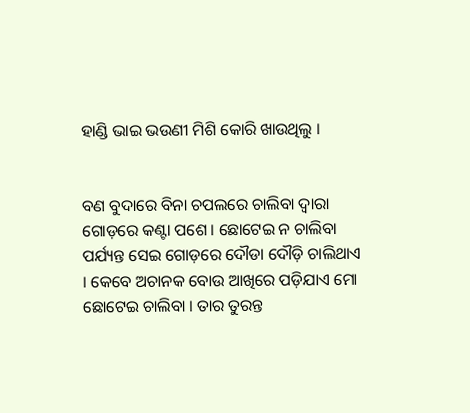ହାଣ୍ଡି ଭାଇ ଭଉଣୀ ମିଶି କୋରି ଖାଉଥିଲୁ ।


ବଣ ବୁଦାରେ ବିନା ଚପଲରେ ଚାଲିବା ଦ୍ୱାରା ଗୋଡ଼ରେ କଣ୍ଟା ପଶେ । ଛୋଟେଇ ନ ଚାଲିବା ପର୍ଯ୍ୟନ୍ତ ସେଇ ଗୋଡ଼ରେ ଦୌଡା ଦୌଡ଼ି ଚାଲିଥାଏ । କେବେ ଅଚାନକ ବୋଉ ଆଖିରେ ପଡ଼ିଯାଏ ମୋ ଛୋଟେଇ ଚାଲିବା । ତାର ତୁରନ୍ତ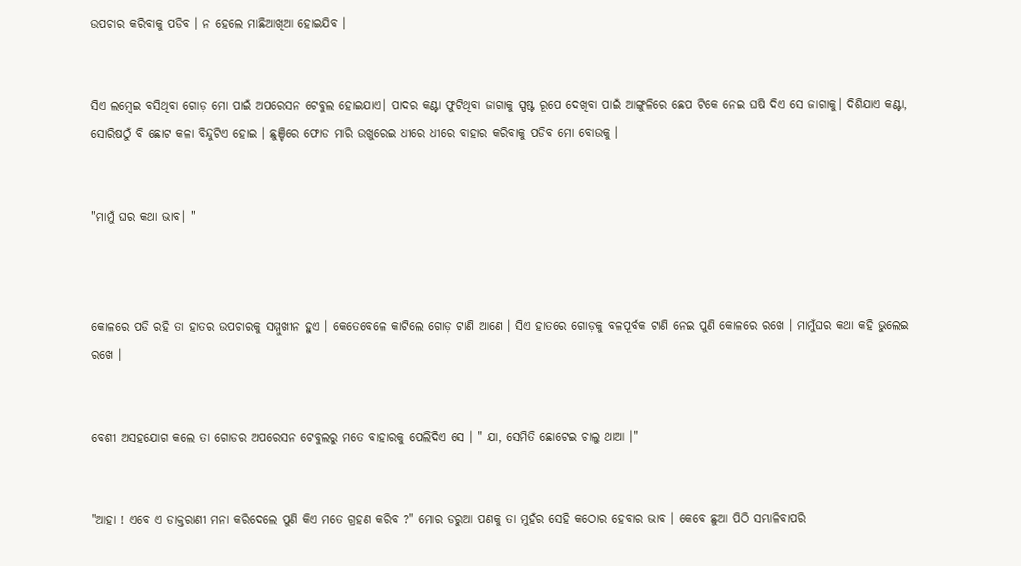ଉପଚାର କରିବାକୁ ପଡିବ । ନ ହେଲେ ମାଛିଆଖିଆ ହୋଇଯିବ ।


ସିଏ ଲମ୍ବେଇ ବସିଥିବା ଗୋଡ଼ ମୋ ପାଇଁ ଅପରେସନ ଟେବୁଲ ହୋଇଯାଏ। ପାଦର କଣ୍ଟା ଫୁଟିଥିବା ଜାଗାକୁ ସ୍ପଷ୍ଟ ରୂପେ ଦେଖିବା ପାଇଁ ଆଙ୍ଗୁଳିରେ ଛେପ ଟିକେ ନେଇ ଘଷି ଦିଏ ସେ ଜାଗାକୁ। ଦିଶିଯାଏ କଣ୍ଟା, ସୋରିଷଠୁଁ ବି ଛୋଟ କଳା ବିନ୍ଦୁଟିଏ ହୋଇ । ଛୁଞ୍ଚିରେ ଫୋଡ ମାରି ଉଖୁରେଇ ଧୀରେ ଧୀରେ ବାହାର କରିବାକୁ ପଡିବ ମୋ ବୋଉକୁ ।


"ମାମୁଁ ଘର କଥା ଭାବ। "



କୋଳରେ ପଡି ରହି ତା ହାତର ଉପଚାରକୁ ସମ୍ମୁଖୀନ ହୁଏ । କେତେବେଳେ କାଟିଲେ ଗୋଡ଼ ଟାଣି ଆଣେ । ସିଏ ହାତରେ ଗୋଡ଼କୁ ବଳପୂର୍ବକ ଟାଣି ନେଇ ପୁଣି କୋଳରେ ରଖେ । ମାମୁଁଘର କଥା କହି ଭୁଲେଇ ରଖେ ।


ବେଶୀ ଅସହଯୋଗ କଲେ ତା ଗୋଡର ଅପରେସନ ଟେବୁଲରୁ ମତେ ବାହାରକୁ ପେଲିଦିଏ ସେ । " ଯା, ସେମିତି ଛୋଟେଇ ଚାଲୁ ଥାଆ ।"


"ଆହା ! ଏବେ ଏ ଡାକ୍ତରାଣୀ ମନା କରିଦେଲେ ପୁଣି କିଏ ମତେ ଗ୍ରହଣ କରିବ ?" ମୋର ଡରୁଆ ପଣକୁ ତା ମୁହଁର ସେହି କଠୋର ହେବାର ଭାବ । କେବେ ଛୁଆ ପିଠି ସମ୍ଭାଳିବାପରି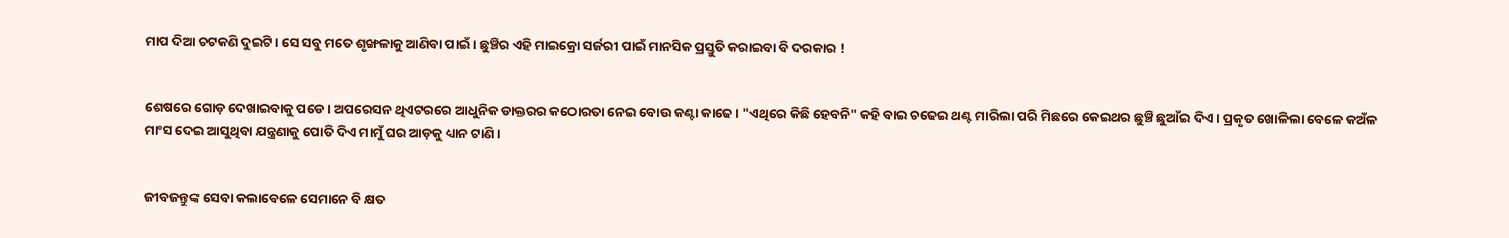ମାପ ଦିଆ ଚଟକଣି ଦୁଇଟି । ସେ ସବୁ ମତେ ଶୃଙ୍ଖଳାକୁ ଆଣିବା ପାଇଁ । ଛୁଞ୍ଚିର ଏହି ମାଇକ୍ରୋ ସର୍ଜରୀ ପାଇଁ ମାନସିକ ପ୍ରସ୍ତୁତି କରାଇବା ବି ଦରକାର !


ଶେଷରେ ଗୋଡ଼ ଦେଖାଇବାକୁ ପଡେ । ଅପରେସନ ଥିଏଟରରେ ଆଧୁନିକ ଡାକ୍ତରର କଠୋରତା ନେଇ ବୋଉ କଣ୍ଟା କାଢେ । "ଏଥିରେ କିଛି ହେବନି" କହି ବାଇ ଚଢେଇ ଥଣ୍ଟ ମାରିଲା ପରି ମିଛରେ କେଇଥର ଛୁଞ୍ଚି ଛୁଆଁଇ ଦିଏ । ପ୍ରକୃତ ଖୋଳିଲା ବେଳେ କଅଁଳ ମାଂସ ଦେଇ ଆସୁଥିବା ଯନ୍ତ୍ରଣାକୁ ପୋତି ଦିଏ ମାମୁଁ ଘର ଆଡ଼କୁ ଧ୍ୟାନ ଟାଣି ।


ଜୀବଜନ୍ତୁଙ୍କ ସେବା କଲାବେଳେ ସେମାନେ ବି କ୍ଷତ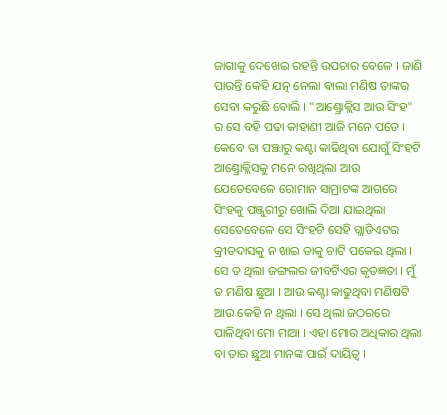ଜାଗାକୁ ଦେଖେଇ ରହନ୍ତି ଉପଚାର ବେଳେ । ଜାଣି ପାରନ୍ତି କେହି ଯତ୍ନ ନେଲା ଵାଲା ମଣିଷ ତାଙ୍କର ସେବା କରୁଛି ବୋଲି । "ଆଣ୍ଡ୍ରୋକ୍ଲିସ ଆଉ ସିଂହ" ର ସେ ବହି ପଢା କାହାଣୀ ଆଜି ମନେ ପଡେ । କେବେ ତା ପଞ୍ଝାରୁ କଣ୍ଟା କାଢିଥିବା ଯୋଗୁଁ ସିଂହଟି ଆଣ୍ଡ୍ରୋକ୍ଲିସକୁ ମନେ ରଖିଥିଲା ଆଉ ଯେତେବେଳେ ରୋମାନ ସାମ୍ରାଟଙ୍କ ଆଗରେ ସିଂହକୁ ପଞ୍ଜୁରୀରୁ ଖୋଲି ଦିଆ ଯାଇଥିଲା ସେତେବେଳେ ସେ ସିଂହଟି ସେହି ଗ୍ଲାଡିଏଟର କ୍ରୀତଦାସକୁ ନ ଖାଇ ତାକୁ ଚାଟି ପକେଇ ଥିଲା । ସେ ତ ଥିଲା ଜଙ୍ଗଲର ଜୀବଟିଏର କୃତଜ୍ଞତା । ମୁଁ ତ ମଣିଷ ଛୁଆ । ଆଉ କଣ୍ଟା କାଢୁଥିବା ମଣିଷଟି ଆଉ କେହି ନ ଥିଲା । ସେ ଥିଲା ଜଠରରେ ପାଳିଥିବା ମୋ ମାଆ । ଏହା ମୋର ଅଧିକାର ଥିଲା ବା ତାର ଛୁଆ ମାନଙ୍କ ପାଇଁ ଦାୟିତ୍ୱ ।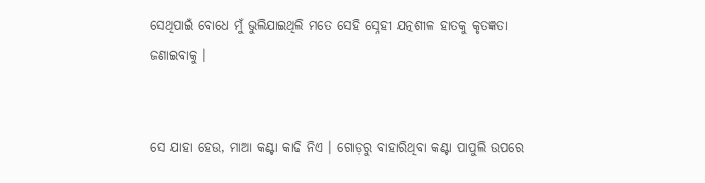ସେଥିପାଇଁ ବୋଧେ ମୁଁ ଭୁଲିଯାଇଥିଲି ମତେ ସେହି ସ୍ନେହୀ ଯତ୍ନଶୀଳ ହାତକୁ କୃତଜ୍ଞତା ଜଣାଇବାକୁ ।


ସେ ଯାହା ହେଉ, ମାଆ କଣ୍ଟା କାଢି ନିଏ । ଗୋଡ଼ରୁ ବାହାରିଥିବା କଣ୍ଟା ପାପୁଲି ଉପରେ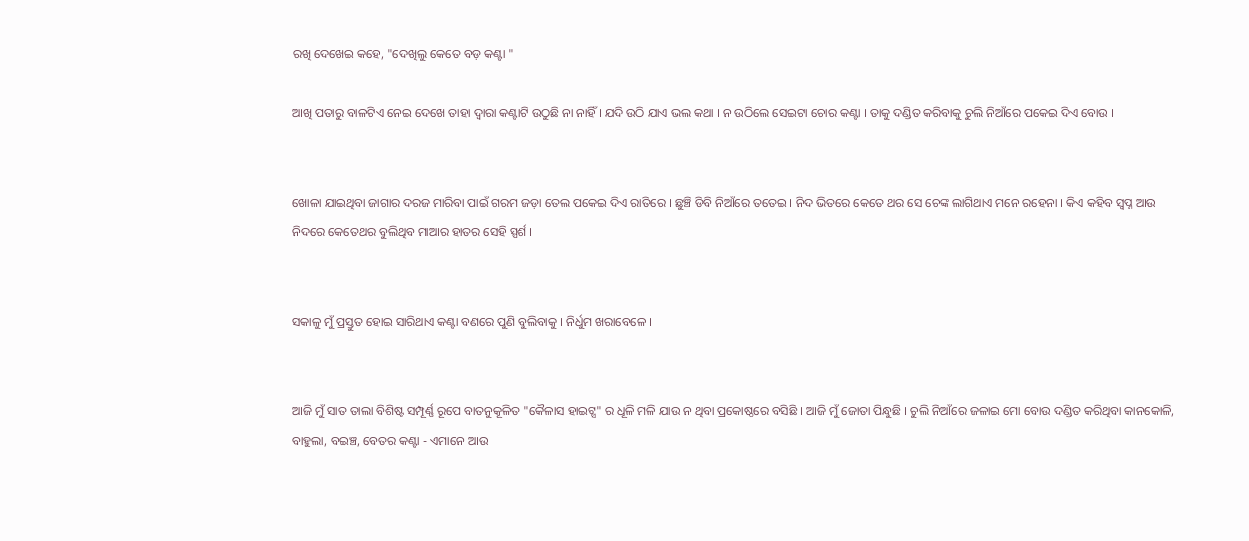ରଖି ଦେଖେଇ କହେ, "ଦେଖିଲୁ କେତେ ବଡ଼ କଣ୍ଟା "

ଆଖି ପତାରୁ ବାଳଟିଏ ନେଇ ଦେଖେ ତାହା ଦ୍ୱାରା କଣ୍ଟାଟି ଉଠୁଛି ନା ନାହିଁ । ଯଦି ଉଠି ଯାଏ ଭଲ କଥା । ନ ଉଠିଲେ ସେଇଟା ଚୋର କଣ୍ଟା । ତାକୁ ଦଣ୍ଡିତ କରିବାକୁ ଚୁଲି ନିଆଁରେ ପକେଇ ଦିଏ ବୋଉ ।


ଖୋଳା ଯାଇଥିବା ଜାଗାର ଦରଜ ମାରିବା ପାଇଁ ଗରମ ଜଡ଼ା ତେଲ ପକେଇ ଦିଏ ରାତିରେ । ଛୁଞ୍ଚି ଡିବି ନିଆଁରେ ତତେଇ । ନିଦ ଭିତରେ କେତେ ଥର ସେ ଚେଙ୍କ ଲାଗିଥାଏ ମନେ ରହେନା । କିଏ କହିବ ସ୍ୱପ୍ନ ଆଉ ନିଦରେ କେତେଥର ବୁଲିଥିବ ମାଆର ହାତର ସେହି ସ୍ପର୍ଶ ।


ସକାଳୁ ମୁଁ ପ୍ରସ୍ତୁତ ହୋଇ ସାରିଥାଏ କଣ୍ଟା ବଣରେ ପୁଣି ବୁଲିବାକୁ । ନିର୍ଧୁମ ଖରାବେଳେ ।


ଆଜି ମୁଁ ସାତ ତାଲା ବିଶିଷ୍ଟ ସମ୍ପୂର୍ଣ୍ଣ ରୂପେ ବାତନୁକୂଳିତ "କୈଳାସ ହାଇଟ୍ସ" ର ଧୂଳି ମଳି ଯାଉ ନ ଥିବା ପ୍ରକୋଷ୍ଠରେ ବସିଛି । ଆଜି ମୁଁ ଜୋତା ପିନ୍ଧୁଛି । ଚୁଲି ନିଆଁରେ ଜଳାଇ ମୋ ବୋଉ ଦଣ୍ଡିତ କରିଥିବା କାନକୋଳି, ବାହୁଲା, ବଇଞ୍ଚ, ବେତର କଣ୍ଟା - ଏମାନେ ଆଉ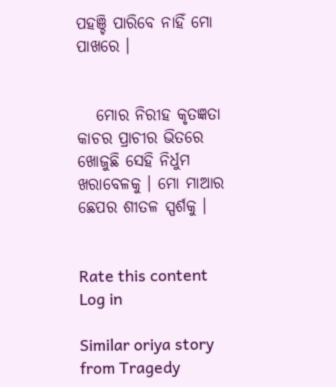ପହଞ୍ଚି ପାରିବେ ନାହିଁ ମୋ ପାଖରେ ।


   ମୋର ନିରୀହ କୃତଜ୍ଞତା କାଚର ପ୍ରାଚୀର ଭିତରେ ଖୋଜୁଛି ସେହି ନିର୍ଧୁମ ଖରାବେଳକୁ । ମୋ ମାଆର ଛେପର ଶୀତଳ ସ୍ପର୍ଶକୁ ।


Rate this content
Log in

Similar oriya story from Tragedy